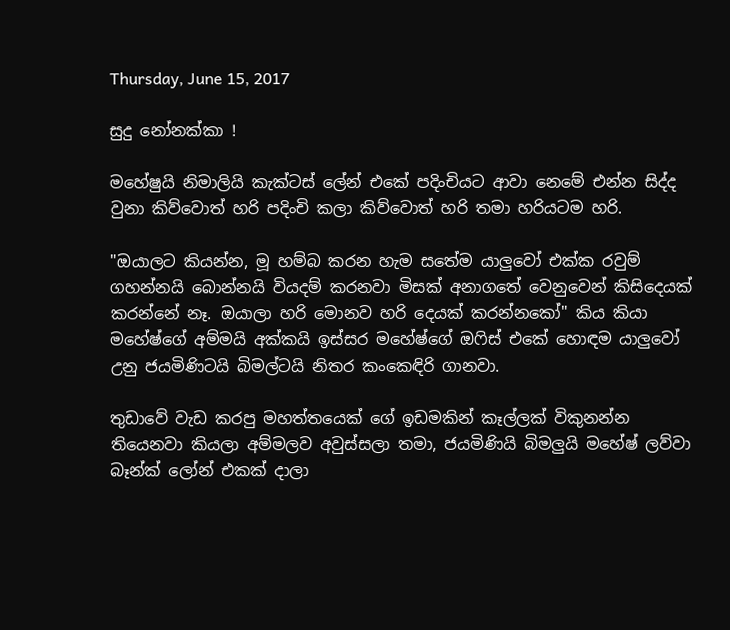Thursday, June 15, 2017

සුදු නෝනක්කා !

මහේෂුයි නිමාලියි කැක්ටස් ලේන් එකේ පදිංචියට ආවා නෙමේ එන්න සිද්ද වුනා කිව්වොත් හරි පදිංචි කලා කිව්වොත් හරි තමා හරියටම හරි.

"ඔයාලට කියන්න, මූ හම්බ කරන හැම සතේම යාලුවෝ එක්ක රවුම් ගහන්නයි බොන්නයි වියදම් කරනවා මිසක් අනාගතේ වෙනුවෙන් කිසිදෙයක් කරන්නේ නෑ. ඔයාලා හරි මොනව හරි දෙයක් කරන්නකෝ" කිය කියා මහේෂ්ගේ අම්මයි අක්කයි ඉස්සර මහේෂ්ගේ ඔෆිස් එකේ හොඳම යාලුවෝ උනු ජයමිණිටයි බිමල්ටයි නිතර කංකෙඳිරි ගානවා.

තුඩාවේ වැඩ කරපු මහත්තයෙක් ගේ ඉඩමකින් කෑල්ලක් විකුනන්න තියෙනවා කියලා අම්මලව අවුස්සලා තමා, ජයමිණියි බිමලුයි මහේෂ් ලව්වා බෑන්ක් ලෝන් එකක් දාලා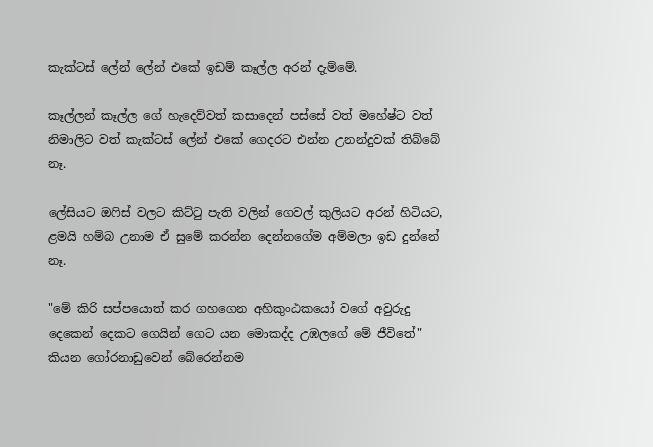කැක්ටස් ලේන් ලේන් එකේ ඉඩම් කෑල්ල අරන් දැම්මේ.

කෑල්ලන් කෑල්ල ගේ හැදෙව්වත් කසාදෙන් පස්සේ වත් මහේෂ්ට වත් නිමාලිට වත් කැක්ටස් ලේන් එකේ ගෙදරට එන්න උනන්දුවක් තිබ්බේ නෑ.

ලේසියට ඔෆිස් වලට කිට්ටු පැති වලින් ගෙවල් කුලියට අරන් හිටියට, ළමයි හම්බ උනාම ඒ සුමේ කරන්න දෙන්නගේම අම්මලා ඉඩ දුන්නේ නෑ.

"මේ කිරි සප්පයොත් කර ගහගෙන අහිකුංඨකයෝ වගේ අවුරුදු දෙකෙන් දෙකට ගෙයින් ගෙට යන මොකද්ද උඹලගේ මේ ජීවිතේ" කියන ගෝරනාඩුවෙන් බේරෙන්නම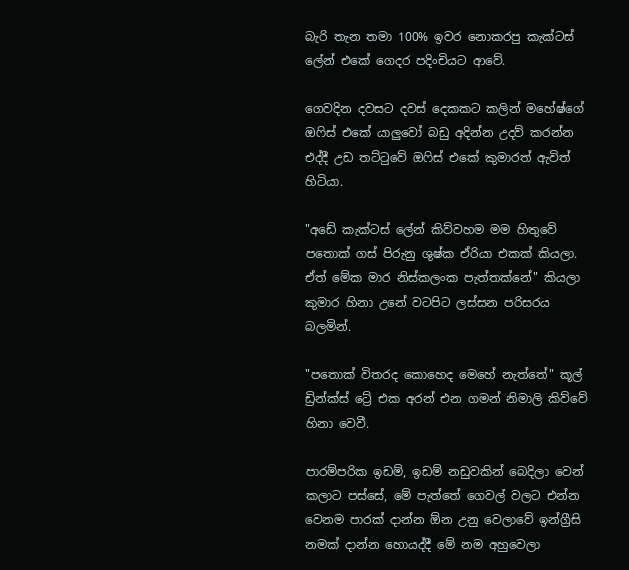බැරි තැන තමා 100% ඉවර නොකරපු කැක්ටස් ලේන් එකේ ගෙදර පදිංචියට ආවේ.

ගෙවදින දවසට දවස් දෙකකට කලින් මහේෂ්ගේ ඔෆිස් එකේ යාලුවෝ බඩු අදින්න උදව් කරන්න එද්දී උඩ තට්ටුවේ ඔෆිස් එකේ කුමාරත් ඇවිත් හිටියා.

"අඩේ කැක්ටස් ලේන් කිව්වහම මම හිතුවේ පතොක් ගස් පිරුනු ශුෂ්ක ඒරියා එකක් කියලා. ඒත් මේක මාර නිස්කලංක පැත්තක්නේ" කියලා කුමාර හිනා උනේ වටපිට ලස්සන පරිසරය බලමින්.

"පතොක් විතරද කොහෙද මෙහේ නැත්තේ" කූල් ඩ්‍රින්ක්ස් ට්‍රේ එක අරන් එන ගමන් නිමාලි කිව්වේ හිනා වෙවී.

පාරම්පරික ඉඩම්, ඉඩම් නඩුවකින් බෙදිලා වෙන් කලාට පස්සේ, මේ පැත්තේ ගෙවල් වලට එන්න වෙනම පාරක් දාන්න ඕන උනු වෙලාවේ ඉන්ග්‍රීසි නමක් දාන්න හොයද්දී මේ නම අහුවෙලා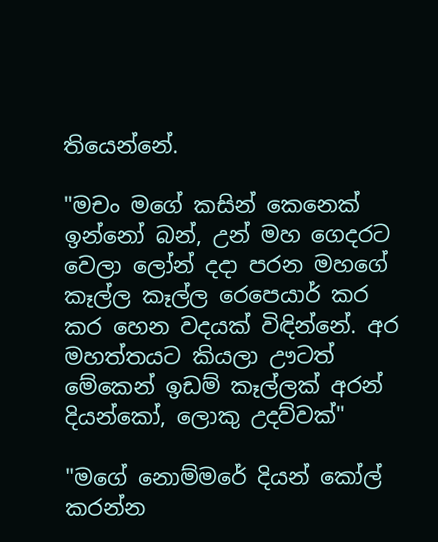තියෙන්නේ.

"මචං මගේ කසින් කෙනෙක් ඉන්නෝ බන්, උන් මහ ගෙදරට වෙලා ලෝන් දදා පරන මහගේ කෑල්ල කෑල්ල රෙපෙයාර් කර කර හෙන වදයක් විඳින්නේ. අර මහත්තයට කියලා ඌටත් මේකෙන් ඉඩම් කෑල්ලක් අරන් දියන්කෝ, ලොකු උදව්වක්"

"මගේ නොම්මරේ දියන් කෝල් කරන්න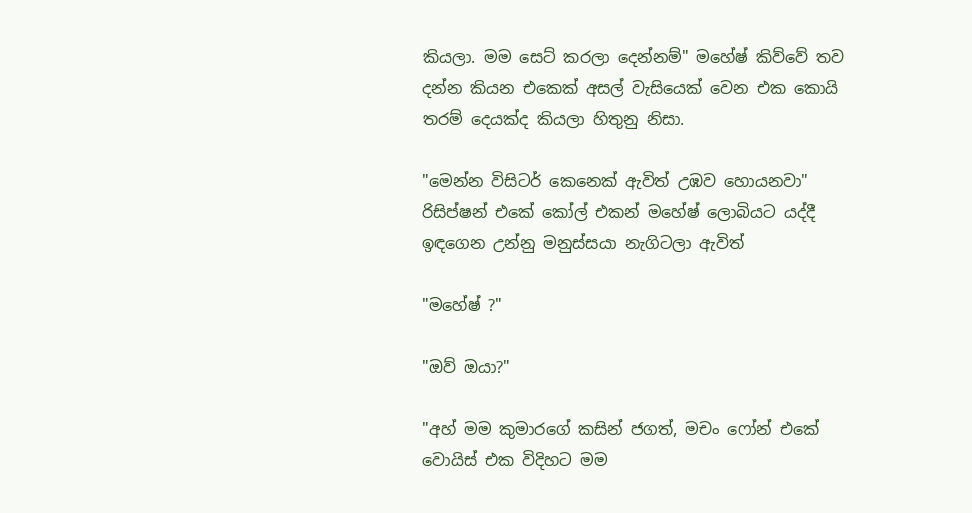කියලා. මම සෙට් කරලා දෙන්නම්" මහේෂ් කිව්වේ තව දන්න කියන එකෙක් අසල් වැසියෙක් වෙන එක කොයි තරම් දෙයක්ද කියලා හිතුනු නිසා.

"මෙන්න විසිටර් කෙනෙක් ඇවිත් උඹව හොයනවා" රිසිප්ෂන් එකේ කෝල් එකන් මහේෂ් ලොබියට යද්දී ඉඳගෙන උන්නු මනුස්සයා නැගිටලා ඇවිත්

"මහේෂ් ?"

"ඔව් ඔයා?"

"අහ් මම කුමාරගේ කසින් ජගත්, මචං ෆෝන් එකේ වොයිස් එක විදිහට මම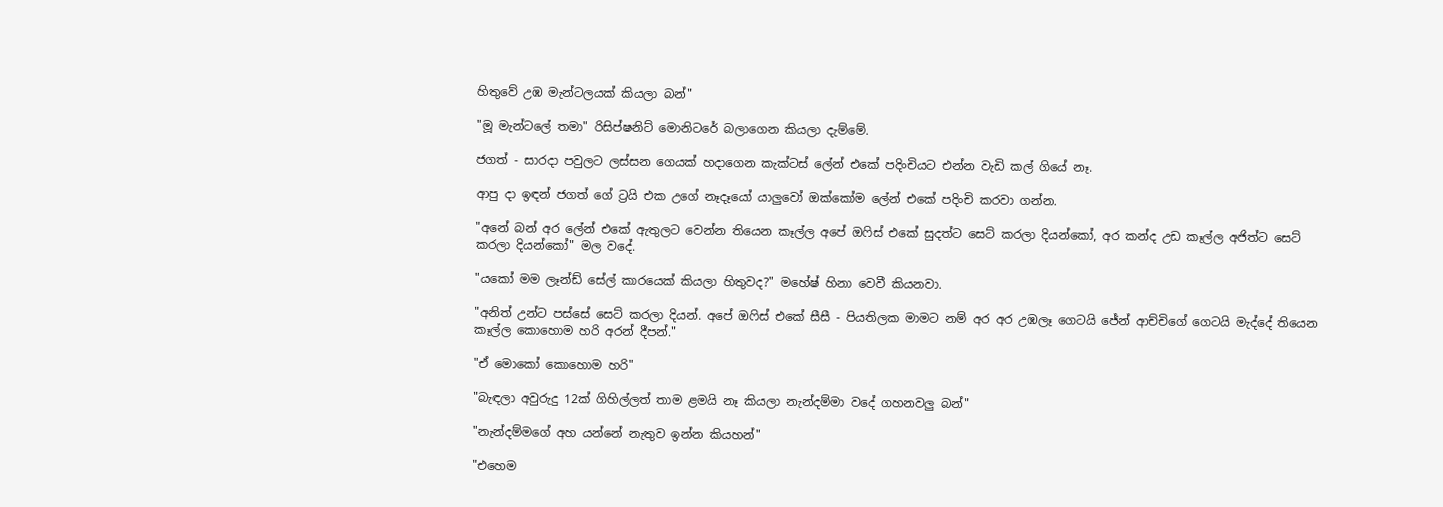හිතුවේ උඹ මැන්ටලයක් කියලා බන්"

"මූ මැන්ටලේ තමා" රිසිප්ෂනිට් මොනිටරේ බලාගෙන කියලා දැම්මේ.

ජගත් - සාරදා පවුලට ලස්සන ගෙයක් හදාගෙන කැක්ටස් ලේන් එකේ පදිංචියට එන්න වැඩි කල් ගියේ නෑ.

ආපු දා ඉඳන් ජගත් ගේ ට්‍රයි එක උගේ නෑදෑයෝ යාලුවෝ ඔක්කෝම ලේන් එකේ පදිංචි කරවා ගන්න.

"අනේ බන් අර ලේන් එකේ ඇතුලට වෙන්න තියෙන කෑල්ල අපේ ඔෆිස් එකේ සුදත්ට සෙට් කරලා දියන්කෝ, අර කන්ද උඩ කෑල්ල අජිත්ට සෙට් කරලා දියන්කෝ" මල වදේ.

"යකෝ මම ලෑන්ඩ් සේල් කාරයෙක් කියලා හිතුවද?" මහේෂ් හිනා වෙවී කියනවා.

"අනිත් උන්ට පස්සේ සෙට් කරලා දියන්. අපේ ඔෆිස් එකේ සීසී - පියතිලක මාමට නම් අර අර උඹලෑ ගෙටයි ජේන් ආච්චිගේ ගෙටයි මැද්දේ තියෙන කෑල්ල කොහොම හරි අරන් දීපන්."

"ඒ මොකෝ කොහොම හරි"

"බැඳලා අවුරුදු 12ක් ගිහිල්ලත් තාම ළමයි නෑ කියලා නැන්දම්මා වදේ ගහනවලු බන්"

"නැන්දම්මගේ අහ යන්නේ නැතුව ඉන්න කියහන්"

"එහෙම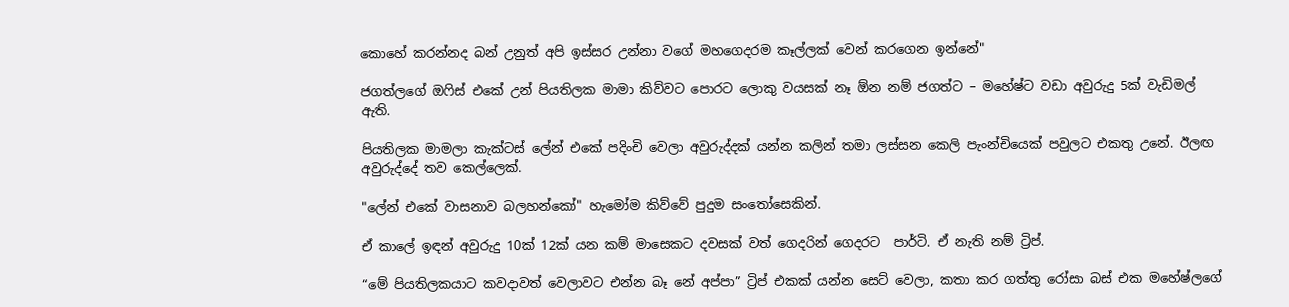කොහේ කරන්නද බන් උනුත් අපි ඉස්සර උන්නා වගේ මහගෙදරම කෑල්ලක් වෙන් කරගෙන ඉන්නේ"

ජගත්ලගේ ඔෆිස් එකේ උන් පියතිලක මාමා කිව්වට පොරට ලොකු වයසක් නෑ ඕන නම් ජගත්ට – මහේෂ්ට වඩා අවුරුදු 5ක් වැඩිමල් ඇති.

පියතිලක මාමලා කැක්ටස් ලේන් එකේ පදිංචි වෙලා අවුරුද්දක් යන්න කලින් තමා ලස්සන කෙලි පැංන්චියෙක් පවුලට එකතු උනේ. ඊලඟ අවුරුද්දේ තව කෙල්ලෙක්.

"ලේන් එකේ වාසනාව බලහන්කෝ" හැමෝම කිව්වේ පුදුම සංතෝසෙකින්.

ඒ කාලේ ඉඳන් අවුරුදු 10ක් 12ක් යන කම් මාසෙකට දවසක් වත් ගෙදරින් ගෙදරට  පාර්ටි. ඒ නැති නම් ට්‍රිප්.

“මේ පියතිලකයාට කවදාවත් වෙලාවට එන්න බෑ නේ අප්පා” ට්‍රිප් එකක් යන්න සෙට් වෙලා, කතා කර ගත්තු රෝසා බස් එක මහේෂ්ලගේ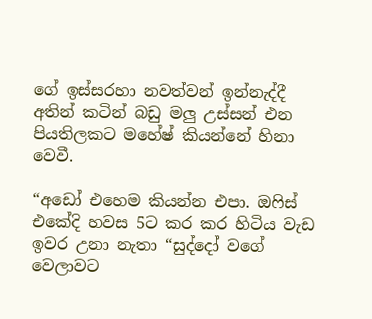ගේ ඉස්සරහා නවත්වන් ඉන්නැද්දී අතින් කටින් බඩු මලු උස්සන් එන පියතිලකට මහේෂ් කියන්නේ හිනා වෙවී.

“අඩෝ එහෙම කියන්න එපා. ඔෆිස් එකේදි හවස 5ට කර කර හිටිය වැඩ ඉවර උනා නැතා “සුද්දෝ වගේ වෙලාවට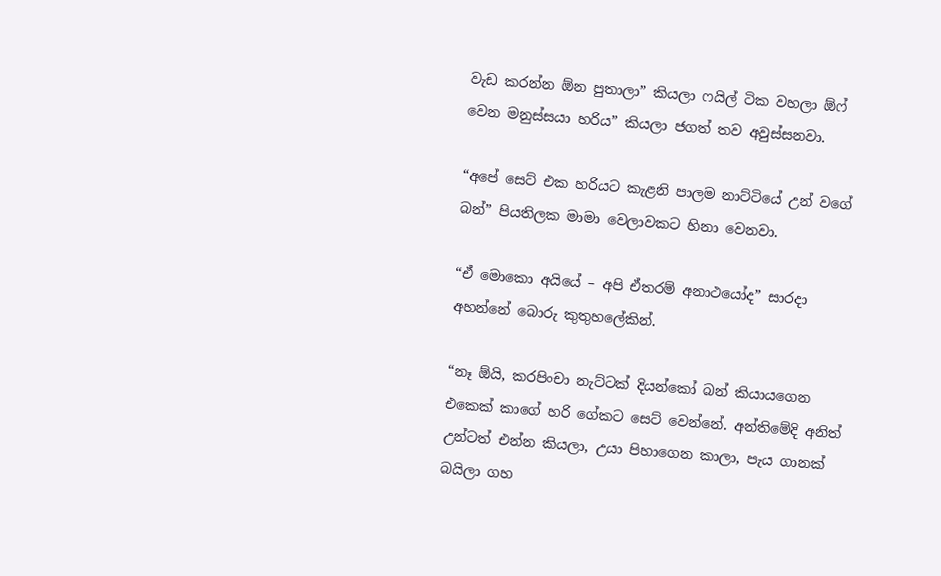වැඩ කරන්න ඕන පුතාලා” කියලා ෆයිල් ටික වහලා ඕෆ් වෙන මනුස්සයා හරිය” කියලා ජගත් තව අවුස්සනවා.

“අපේ සෙට් එක හරියට කැළනි පාලම නාට්ටියේ උන් වගේ බන්” පියතිලක මාමා වෙලාවකට හිනා වෙනවා.

“ඒ මොකො අයියේ – අපි ඒතරම් අනාථයෝද” සාරදා අහන්නේ බොරු කුතුහලේකින්.

“නෑ ඕයි, කරපිංචා නැට්ටක් දියන්කෝ බන් කියායගෙන එකෙක් කාගේ හරි ගේකට සෙට් වෙන්නේ. අන්තිමේදි අනිත් උන්ටත් එන්න කියලා, උයා පිහාගෙන කාලා, පැය ගානක් බයිලා ගහ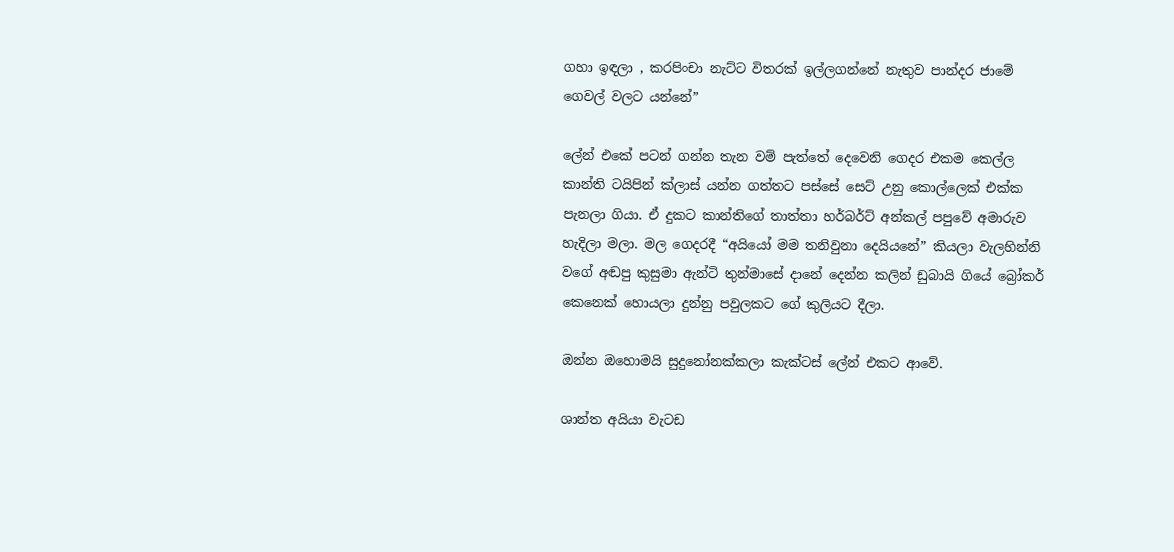ගහා ඉඳලා , කරපිංචා නැට්ට විතරක් ඉල්ලගන්නේ නැතුව පාන්දර ජාමේ ගෙවල් වලට යන්නේ”

ලේන් එකේ පටන් ගන්න තැන වම් පැත්තේ දෙවෙනි ගෙදර එකම කෙල්ල කාන්ති ටයිපින් ක්ලාස් යන්න ගත්තට පස්සේ සෙට් උනු කොල්ලෙක් එක්ක පැනලා ගියා. ඒ දුකට කාන්තිගේ තාත්තා හර්බර්ට් අන්කල් පපුවේ අමාරුව හැදිලා මලා. මල ගෙදරදී “අයියෝ මම තනිවුනා දෙයියනේ” කියලා වැලහින්නි වගේ අඬපු කුසුමා ඇන්ටි තුන්මාසේ දානේ දෙන්න කලින් ඩුබායි ගියේ බ්‍රෝකර් කෙනෙක් හොයලා දුන්නු පවුලකට ගේ කුලියට දීලා.

ඔන්න ඔහොමයි සුදුනෝනක්කලා කැක්ටස් ලේන් එකට ආවේ.

ශාන්ත අයියා වැටඩ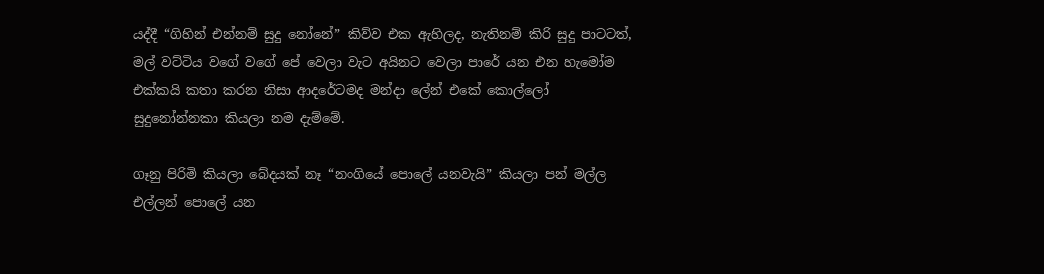යද්දී “ගිහින් එන්නම් සුදු නෝනේ” කිව්ව එක ඇහිලද, නැතිනම් කිරි සුදු පාටටත්, මල් වට්ටිය වගේ වගේ පේ වෙලා වැට අයිනට වෙලා පාරේ යන එන හැමෝම එක්කයි කතා කරන නිසා ආදරේටමද මන්දා ලේන් එකේ කොල්ලෝ සුදුනෝන්නකා කියලා නම දැම්මේ.

ගෑනු පිරිමි කියලා බේදයක් නෑ “නංගියේ පොලේ යනවැයි” කියලා පන් මල්ල එල්ලන් පොලේ යන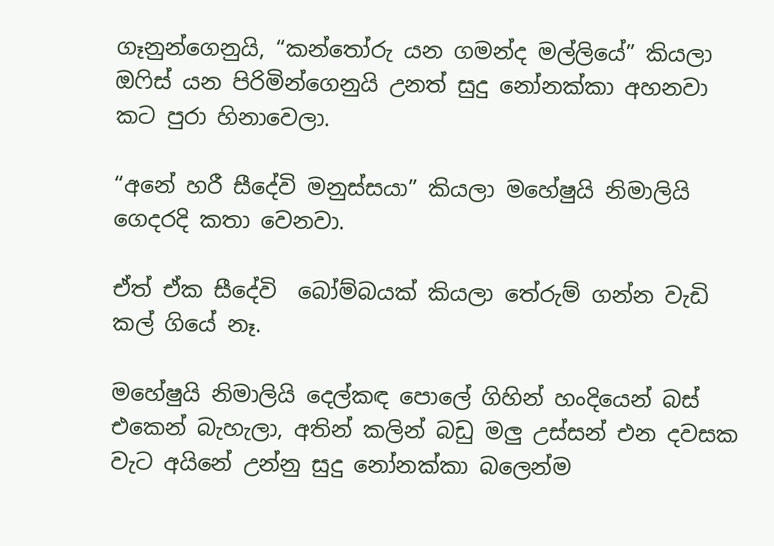ගෑනුන්ගෙනුයි, “කන්තෝරු යන ගමන්ද මල්ලියේ” කියලා ඔෆිස් යන පිරිමින්ගෙනුයි උනත් සුදු නෝනක්කා අහනවා කට පුරා හිනාවෙලා.

“අනේ හරී සීදේවි මනුස්සයා” කියලා මහේෂුයි නිමාලියි ගෙදරදි කතා වෙනවා.

ඒත් ඒක සීදේවි  බෝම්බයක් කියලා තේරුම් ගන්න වැඩි කල් ගියේ නෑ.

මහේෂුයි නිමාලියි දෙල්කඳ පොලේ ගිහින් හංදියෙන් බස් එකෙන් බැහැලා, අතින් කලින් බඩු මලු උස්සන් එන දවසක වැට අයිනේ උන්නු සුදු නෝනක්කා බලෙන්ම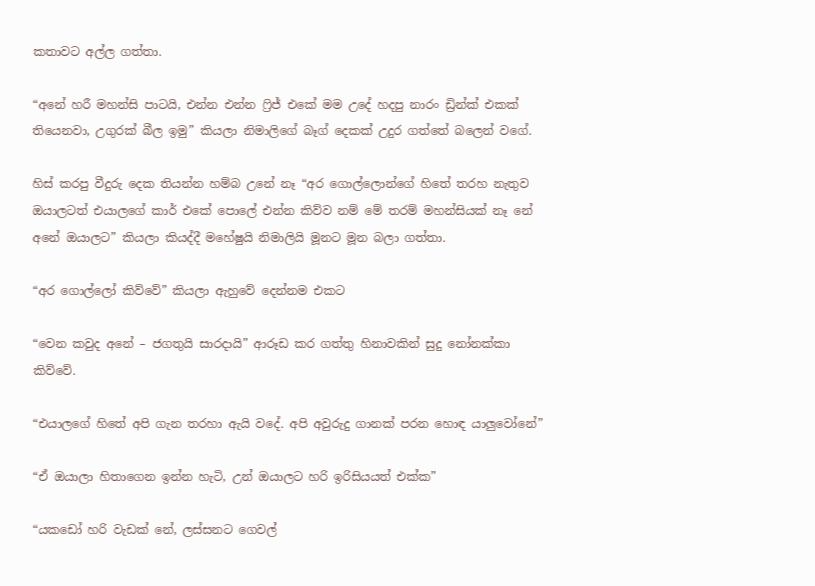කතාවට අල්ල ගත්තා.

“අනේ හරී මහන්සි පාටයි, එන්න එන්න ෆ්‍රිජ් එකේ මම උදේ හදපු නාරං ඩ්‍රින්ක් එකක් තියෙනවා, උගුරක් බීල ඉමු” කියලා නිමාලිගේ බෑග් දෙකක් උදුර ගත්තේ බලෙන් වගේ.

හිස් කරපු වීදුරු දෙක තියන්න හම්බ උනේ නෑ “අර ගොල්ලොන්ගේ හිතේ තරහ නැතුව ඔයාලටත් එයාලගේ කාර් එකේ පොලේ එන්න කිව්ව නම් මේ තරම් මහන්සියක් නෑ නේ අනේ ඔයාලට” කියලා කියද්දී මහේෂුයි නිමාලියි මූනට මූන බලා ගත්තා.

“අර ගොල්ලෝ කිව්වේ” කියලා ඇහුවේ දෙන්නම එකට

“වෙන කවුද අනේ – ජගතුයි සාරදායි” ආරූඩ කර ගත්තු හිනාවකින් සුදු නෝනක්කා කිව්වේ.

“එයාලගේ හිතේ අපි ගැන තරහා ඇයි වදේ. අපි අවුරුදු ගානක් පරන හොඳ යාලුවෝනේ”

“ඒ ඔයාලා හිතාගෙන ඉන්න හැටි, උන් ඔයාලට හරි ඉරිසියයත් එක්ක”

“යකඩෝ හරි වැඩක් නේ, ලස්සනට ගෙවල්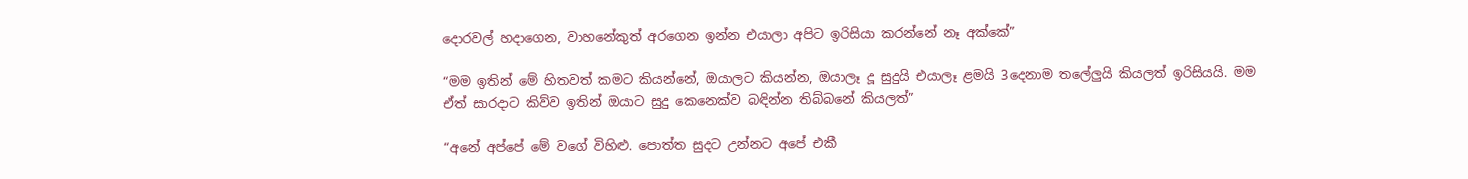දොරවල් හදාගෙන, වාහනේකුත් අරගෙන ඉන්න එයාලා අපිට ඉරිසියා කරන්නේ නෑ අක්කේ”

“මම ඉතින් මේ හිතවත් කමට කියන්නේ, ඔයාලට කියන්න, ඔයාලෑ දූ සුදුයි එයාලෑ ළමයි 3දෙනාම තලේලුයි කියලත් ඉරිසියයි. මම ඒත් සාරදාට කිව්ව ඉතින් ඔයාට සුදු කෙනෙක්ව බඳින්න තිබ්බනේ කියලත්”

“අනේ අප්පේ මේ වගේ විහිළු. පොත්ත සුදට උන්නට අපේ එකී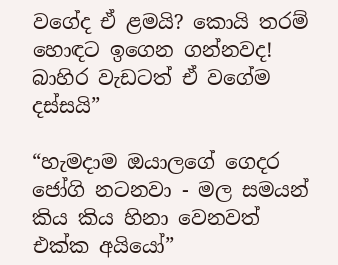වගේද ඒ ළමයි? කොයි තරම් හොඳට ඉගෙන ගන්නවද! බාහිර වැඩටත් ඒ වගේම දස්සයි”

“හැමදාම ඔයාලගේ ගෙදර ජෝගි නටනවා - මල සමයන් කිය කිය හිනා වෙනවත් එක්ක අයියෝ”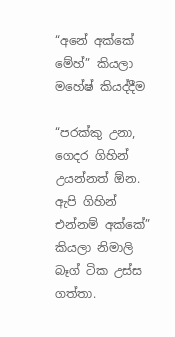“අනේ අක්කේ මේහ්” කියලා මහේෂ් කියද්දීම

“පරක්කු උනා, ගෙදර ගිහින් උයන්නත් ඕන. ඇපි ගිහින් එන්නම් අක්කේ” කියලා නිමාලි බෑග් ටික උස්ස ගත්තා.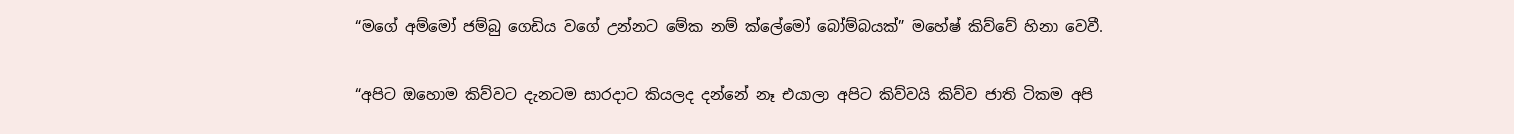“මගේ අම්මෝ ජම්බු ගෙඩිය වගේ උන්නට මේක නම් ක්ලේමෝ බෝම්බයක්” මහේෂ් කිව්වේ හිනා වෙවී.

“අපිට ඔහොම කිව්වට දැනටම සාරදාට කියලද දන්නේ නෑ එයාලා අපිට කිව්වයි කිව්ව ජාති ටිකම අපි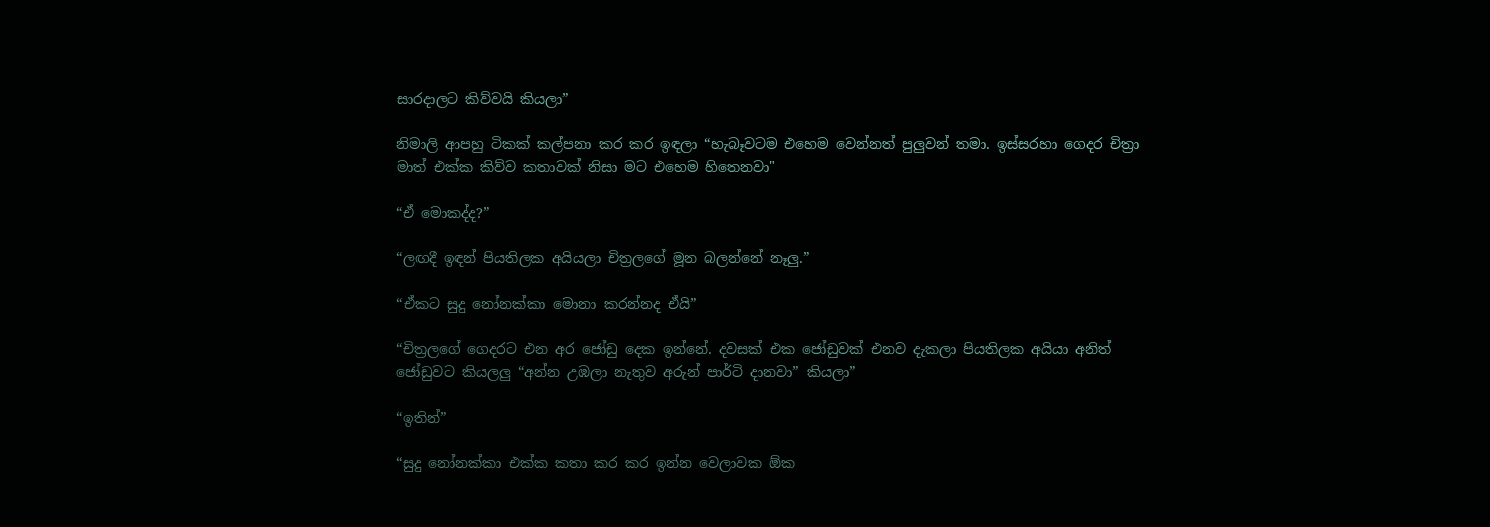සාරදාලට කිව්වයි කියලා”

නිමාලි ආපහු ටිකක් කල්පනා කර කර ඉඳලා “හැබෑවටම එහෙම වෙන්නත් පුලුවන් තමා. ඉස්සරහා ගෙදර චිත්‍රා මාත් එක්ක කිව්ව කතාවක් නිසා මට එහෙම හිතෙනවා"

“ඒ මොකද්ද?”

“ලඟදී ඉඳන් පියතිලක අයියලා චිත්‍රලගේ මූන බලන්නේ නෑලු.”

“ඒකට සුදු නෝනක්කා මොනා කරන්නද ඒයි”

“චිත්‍රලගේ ගෙදරට එන අර ජෝඩු දෙක ඉන්නේ. දවසක් එක ජෝඩුවක් එනව දැකලා පියතිලක අයියා අනිත් ජෝඩුවට කියලලු “අන්න උඹලා නැතුව අරුන් පාර්ටි දානවා” කියලා”

“ඉතින්”

“සුදු නෝනක්කා එක්ක කතා කර කර ඉන්න වෙලාවක ඕක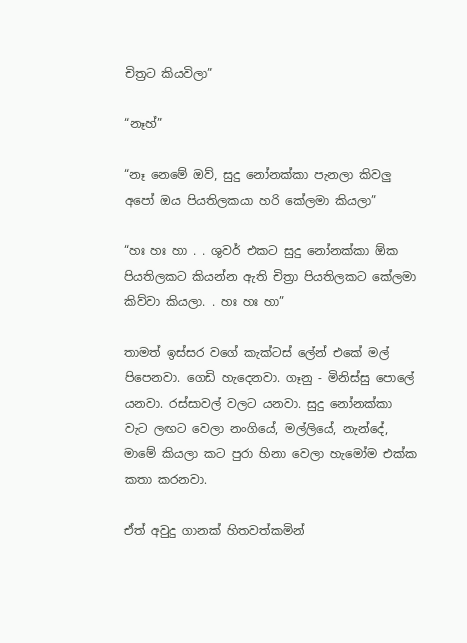චිත්‍රට කියවිලා”

“නෑහ්”

“නෑ නෙමේ ඔව්, සුදු නෝනක්කා පැනලා කිවලු අපෝ ඔය පියතිලකයා හරි කේලමා කියලා”

“හඃ හඃ හා . . ශුවර් එකට සුදු නෝනක්කා ඕක පියතිලකට කියන්න ඇති චිත්‍රා පියතිලකට කේලමා කිව්වා කියලා. . හඃ හඃ හා”

තාමත් ඉස්සර වගේ කැක්ටස් ලේන් එකේ මල් පිපෙනවා. ගෙඩි හැදෙනවා. ගෑනු - මිනිස්සු පොලේ යනවා. රස්සාවල් වලට යනවා. සුදු නෝනක්කා වැට ලඟට වෙලා නංගියේ, මල්ලියේ, නැන්දේ, මාමේ කියලා කට පුරා හිනා වෙලා හැමෝම එක්ක කතා කරනවා.

ඒත් අවුදු ගානක් හිතවත්කමින්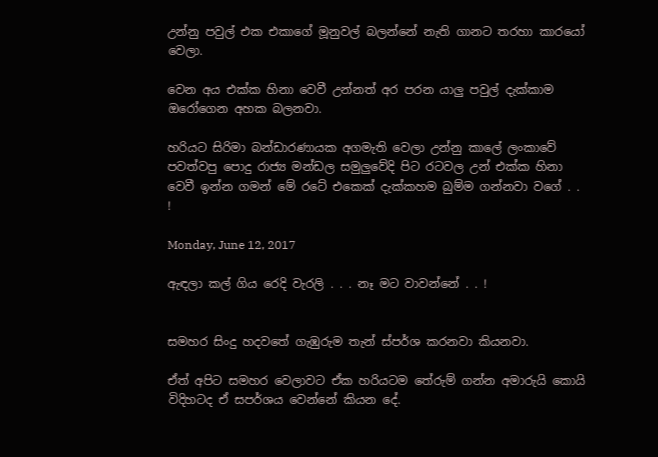උන්නු පවුල් එක එකාගේ මූනුවල් බලන්නේ නැති ගානට තරහා කාරයෝ වෙලා.

වෙන අය එක්ක හිනා වෙවී උන්නත් අර පරන යාලු පවුල් දැක්කාම ඔරෝගෙන අහක බලනවා.

හරියට සිරිමා බන්ඩාරණායක අගමැති වෙලා උන්නු කාලේ ලංකාවේ පවත්වපු පොදු රාජ්‍ය මන්ඩල සමුලුවේදි පිට රටවල උන් එක්ක හිනා වෙවී ඉන්න ගමන් මේ රටේ එකෙක් දැක්කහම බුම්ම ගන්නවා වගේ . . !

Monday, June 12, 2017

ඇඳලා කල් ගිය රෙදි වැරලි . . . නෑ මට වාවන්නේ . . !


සමහර සිංදු හදවතේ ගැඹුරුම තැන් ස්පර්ශ කරනවා කියනවා.

ඒත් අපිට සමහර වෙලාවට ඒක හරියටම තේරුම් ගන්න අමාරුයි කොයි විදිහටද ඒ සපර්ශය වෙන්නේ කියන දේ.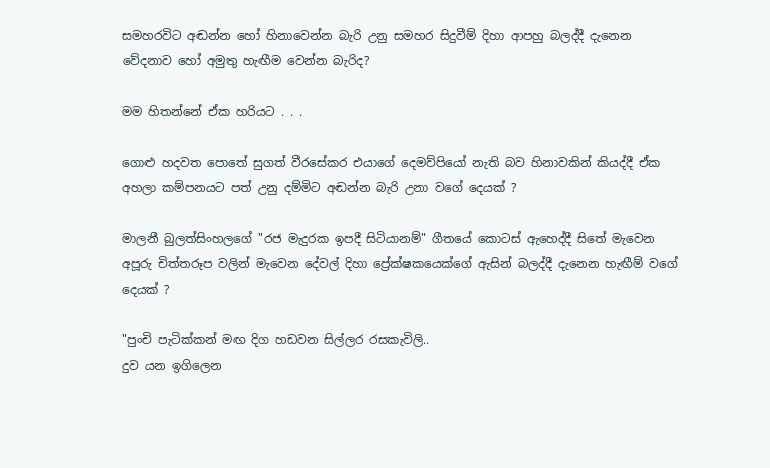සමහරවිට අඬන්න හෝ හිනාවෙන්න බැරි උනු සමහර සිදුවීම් දිහා ආපහු බලද්දී දැනෙන වේදනාව හෝ අමුතු හැඟීම වෙන්න බැරිද?

මම හිතන්නේ ඒක හරියට . . .

ගොළු හදවත පොතේ සුගත් වීරසේකර එයාගේ දෙමව්පියෝ නැති බව හිනාවකින් කියද්දී ඒක අහලා කම්පනයට පත් උනු දම්මිට අඬන්න බැරි උනා වගේ දෙයක් ?

මාලනී බුලත්සිංහලගේ "රජ මැදුරක ඉපදී සිටියානම්" ගීතයේ කොටස් ඇහෙද්දී සිතේ මැවෙන අපූරු චිත්තරූප වලින් මැවෙන දේවල් දිහා ප්‍රේක්ෂකයෙක්ගේ ඇසින් බලද්දී දැනෙන හැඟීම් වගේ දෙයක් ?

"පුංචි පැටික්කන් මඟ දිග හඩවන සිල්ලර රසකැවිලි..
දුව යන ඉගිලෙන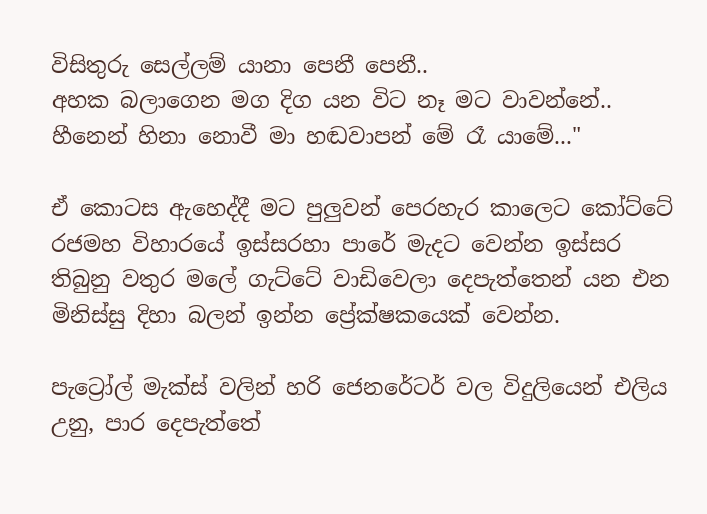විසිතුරු සෙල්ලම් යානා පෙනී පෙනී..
අහක බලාගෙන මග දිග යන විට නෑ මට වාවන්නේ..
හීනෙන් හිනා නොවී මා හඬවාපන් මේ රෑ යාමේ..."

ඒ කොටස ඇහෙද්දී මට පුලුවන් පෙරහැර කාලෙට කෝට්ටේ රජමහ විහාරයේ ඉස්සරහා පාරේ මැදට වෙන්න ඉස්සර තිබුනු වතුර මලේ ගැට්ටේ වාඩිවෙලා දෙපැත්තෙන් යන එන මිනිස්සු දිහා බලන් ඉන්න ප්‍රේක්ෂකයෙක් වෙන්න.

පැට්‍රෝල් මැක්ස් වලින් හරි ජෙනරේටර් වල විදුලියෙන් එලිය උනු, පාර දෙපැත්තේ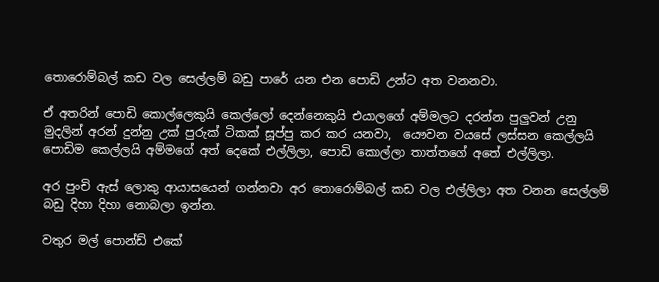තොරොම්බල් කඩ වල සෙල්ලම් බඩු පාරේ යන එන පොඩි උන්ට අත වනනවා.

ඒ අතරින් පොඩි කොල්ලෙකුයි කෙල්ලෝ දෙන්නෙකුයි එයාලගේ අම්මලට දරන්න පුලුවන් උනු මුදලින් අරන් දුන්නු උක් පුරුක් ටිකක් සූප්පු කර කර යනවා,  යෞවන වයසේ ලස්සන කෙල්ලයි පොඩිම කෙල්ලයි අම්මගේ අත් දෙකේ එල්ලිලා, පොඩි කොල්ලා තාත්තගේ අතේ එල්ලිලා.

අර පුංචි ඇස් ලොකු ආයාසයෙන් ගන්නවා අර තොරොම්බල් කඩ වල එල්ලිලා අත වනන සෙල්ලම් බඩු දිහා දිහා නොබලා ඉන්න.

වතුර මල් පොන්ඩ් එකේ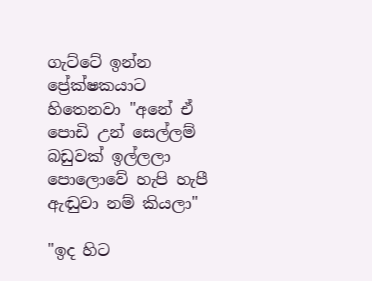ගැට්ටේ ඉන්න ප්‍රේක්ෂකයාට හිතෙනවා "අනේ ඒ පොඩි උන් සෙල්ලම් බඩුවක් ඉල්ලලා පොලොවේ හැපි හැපී ඇඬුවා නම් කියලා"

"ඉද හිට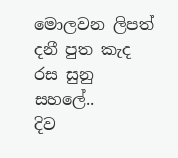මොලවන ලිපත් දනී පුත කැද රස සුනු සහලේ..
දිව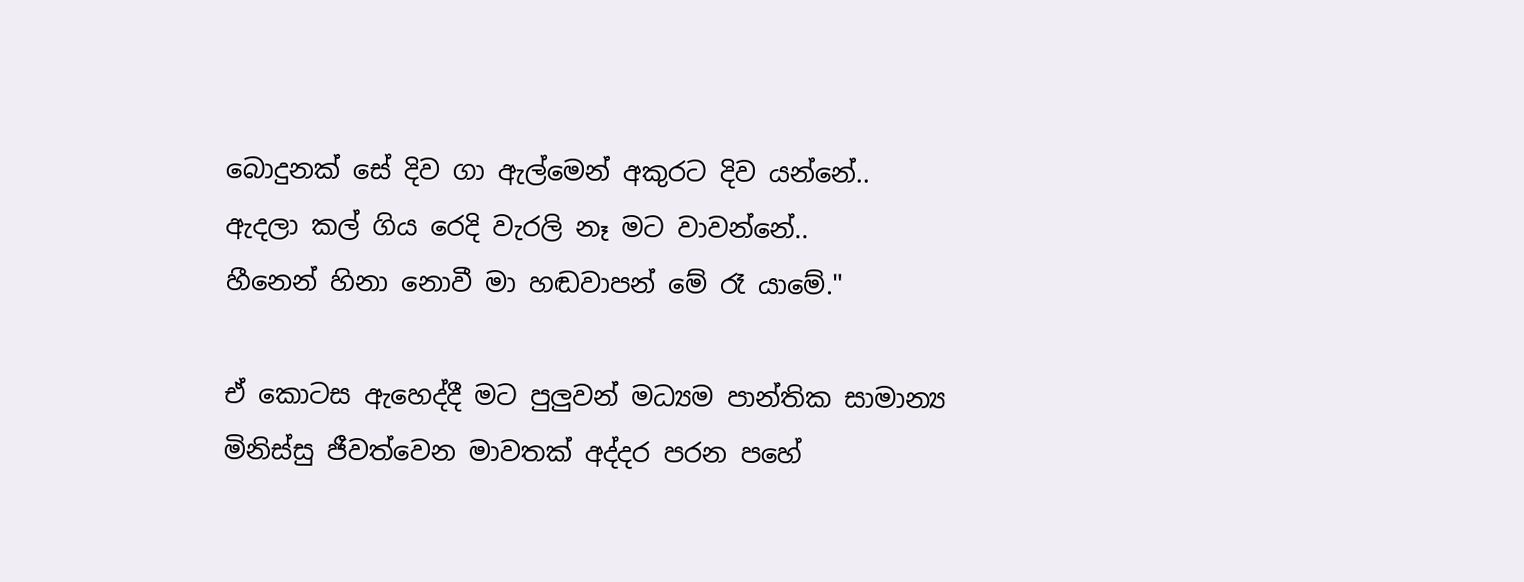බොදුනක් සේ දිව ගා ඇල්මෙන් අකුරට දිව යන්නේ..
ඇදලා කල් ගිය රෙදි වැරලි නෑ මට වාවන්නේ..
හීනෙන් හිනා නොවී මා හඬවාපන් මේ රෑ යාමේ."

ඒ කොටස ඇහෙද්දී මට පුලුවන් මධ්‍යම පාන්තික සාමාන්‍ය මිනිස්සු ජීවත්වෙන මාවතක් අද්දර පරන පහේ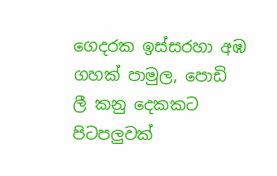ගෙදරක ඉස්සරහා අඹ ගහක් පාමුල, පොඩි ලී කනු දෙකකට පිටපලුවක්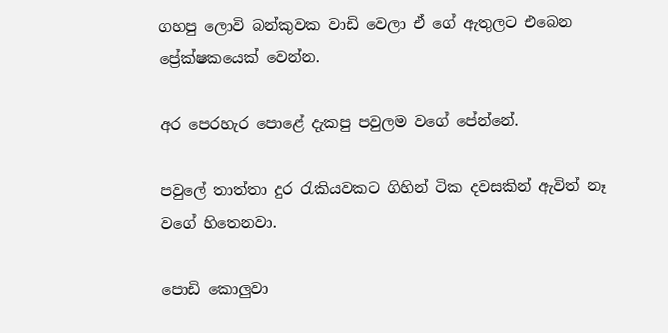ගහපු ලොවි බන්කුවක වාඩි වෙලා ඒ ගේ ඇතුලට එබෙන ප්‍රේක්ෂකයෙක් වෙන්න.

අර පෙරහැර පොළේ දැකපු පවුලම වගේ පේන්නේ.

පවුලේ තාත්තා දුර රැකියවකට ගිහින් ටික දවසකින් ඇවිත් නෑ වගේ හිතෙනවා.

පොඩි කොලුවා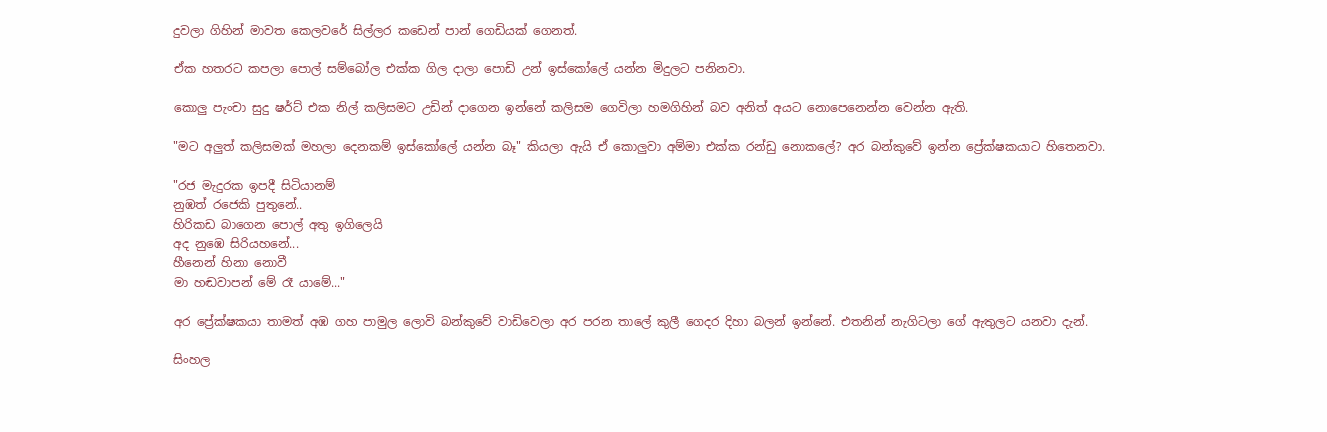දුවලා ගිහින් මාවත කෙලවරේ සිල්ලර කඩෙන් පාන් ගෙඩියක් ගෙනත්.

ඒක හතරට කපලා පොල් සම්බෝල එක්ක ගිල දාලා පොඩි උන් ඉස්කෝලේ යන්න මිදුලට පනිනවා.

කොලු පැංචා සුදු ෂර්ට් එක නිල් කලිසමට උඩින් දාගෙන ඉන්නේ කලිසම ගෙවිලා හමගිහින් බව අනිත් අයට නොපෙනෙන්න වෙන්න ඇති.

"මට අලුත් කලිසමක් මහලා දෙනකම් ඉස්කෝලේ යන්න බෑ" කියලා ඇයි ඒ කොලුවා අම්මා එක්ක රන්ඩු නොකලේ? අර බන්කුවේ ඉන්න ප්‍රේක්ෂකයාට හිතෙනවා.

"රජ මැදුරක ඉපදී සිටියානම්
නුඹත් රජෙකි පුතුනේ..
හිරිකඩ බාගෙන පොල් අතු ඉගිලෙයි
අද නුඹෙ සිරියහනේ...
හීනෙන් හිනා නොවී
මා හඬවාපන් මේ රෑ යාමේ..."

අර ප්‍රේක්ෂකයා තාමත් අඹ ගහ පාමුල ලොවි බන්කුවේ වාඩිවෙලා අර පරන තාලේ කුලී ගෙදර දිහා බලන් ඉන්නේ. එතනින් නැගිටලා ගේ ඇතුලට යනවා දැන්.

සිංහල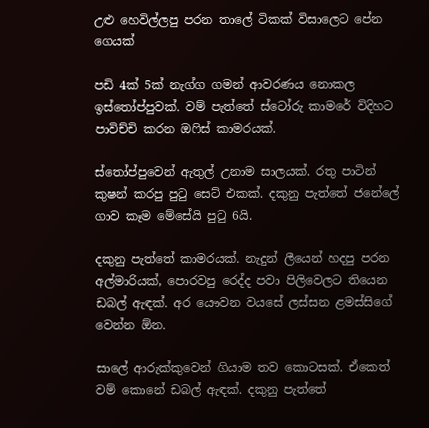උළු හෙවිල්ලපු පරන තාලේ ටිකක් විසාලෙට පේන ගෙයක්

පඩි 4ක් 5ක් නැග්ග ගමන් ආවරණය නොකල ඉස්තෝප්පුවක්. වම් පැත්තේ ස්ටෝරු කාමරේ විදිහට පාවිච්චි කරන ඔෆිස් කාමරයක්.

ස්තෝප්පුවෙන් ඇතුල් උනාම සාලයක්. රතු පාටින් කුෂන් කරපු පුටු සෙට් එකක්. දකුනු පැත්තේ ජනේලේ ගාව කෑම මේසේයි පුටු 6යි.

දකුනු පැත්තේ කාමරයක්. නැදුන් ලීයෙන් හදපු පරන අල්මාරියක්, පොරවපු රෙද්ද පවා පිලිවෙලට තියෙන ඩබල් ඇඳක්. අර යෞවන වයසේ ලස්සන ළමස්සිගේ වෙන්න ඕන.

සාලේ ආරුක්කුවෙන් ගියාම තව කොටසක්. ඒකෙත් වම් කොනේ ඩබල් ඇඳක්. දකුනු පැත්තේ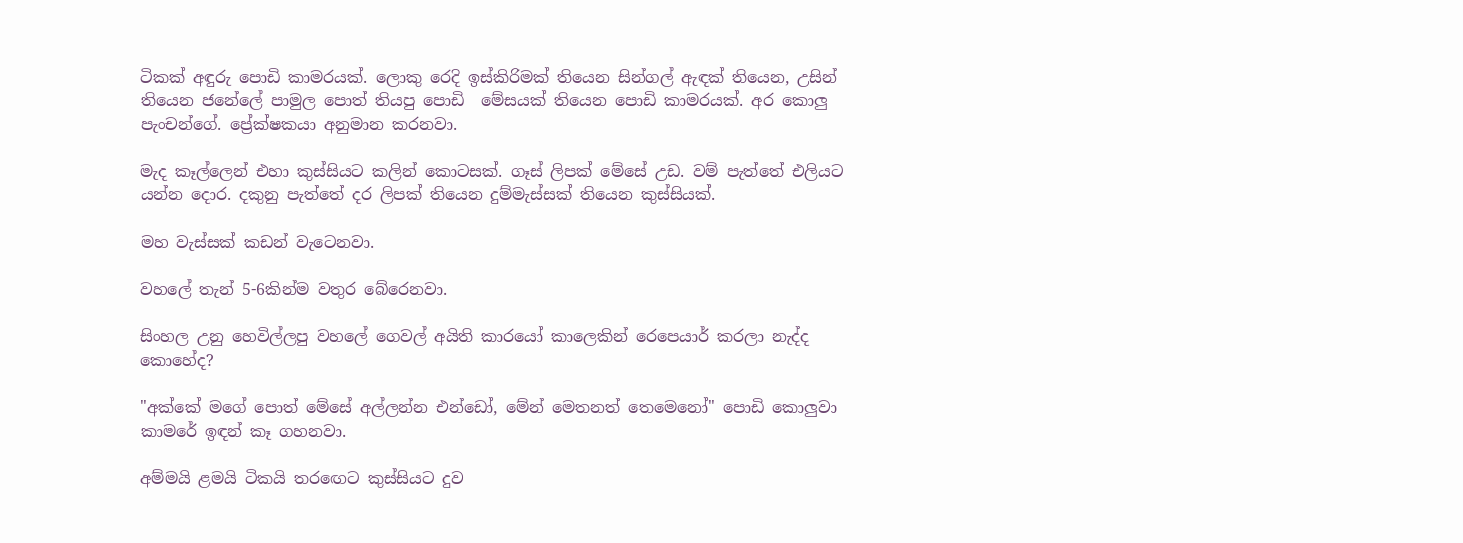ටිකක් අඳුරු පොඩි කාමරයක්. ලොකු රෙදි ඉස්කිරිමක් තියෙන සින්ගල් ඇඳක් තියෙන, උසින් තියෙන ජනේලේ පාමුල පොත් තියපු පොඩි  මේසයක් තියෙන පොඩි කාමරයක්. අර කොලු පැංචන්ගේ. ප්‍රේක්ෂකයා අනුමාන කරනවා.

මැද කෑල්ලෙන් එහා කුස්සියට කලින් කොටසක්. ගෑස් ලිපක් මේසේ උඩ. වම් පැත්තේ එලියට යන්න දොර. දකුනු පැත්තේ දර ලිපක් තියෙන දුම්මැස්සක් තියෙන කුස්සියක්.

මහ වැස්සක් කඩන් වැටෙනවා.

වහලේ තැන් 5-6කින්ම වතුර බේරෙනවා.

සිංහල උනු හෙවිල්ලපු වහලේ ගෙවල් අයිති කාරයෝ කාලෙකින් රෙපෙයාර් කරලා නැද්ද කොහේද?

"අක්කේ මගේ පොත් මේසේ අල්ලන්න එන්ඩෝ, මේන් මෙතනත් තෙමෙනෝ" පොඩි කොලුවා කාමරේ ඉඳන් කෑ ගහනවා.

අම්මයි ළමයි ටිකයි තරඟෙට කුස්සියට දුව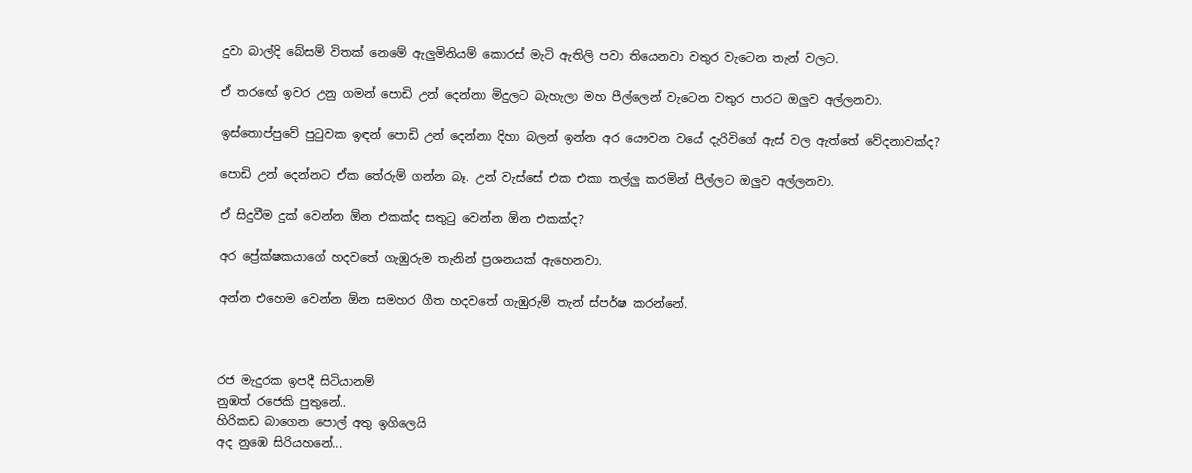දුවා බාල්දි බේසම් විතක් නෙමේ ඇලුමිනියම් කොරස් මැටි ඇතිලි පවා තියෙනවා වතුර වැටෙන තැන් වලට.

ඒ තරඟේ ඉවර උනු ගමන් පොඩි උන් දෙන්නා මිදුලට බැහැලා මහ පීල්ලෙන් වැටෙන වතුර පාරට ඔලුව අල්ලනවා.

ඉස්තොප්පුවේ පුටුවක ඉඳන් පොඩි උන් දෙන්නා දිහා බලන් ඉන්න අර යෞවන වයේ දැරිවිගේ ඇස් වල ඇත්තේ වේදනාවක්ද?

පොඩි උන් දෙන්නට ඒක තේරුම් ගන්න බෑ. උන් වැස්සේ එක එකා තල්ලු කරමින් පීල්ලට ඔලුව අල්ලනවා.

ඒ සිදුවීම දුක් වෙන්න ඕන එකක්ද සතුටු වෙන්න ඕන එකක්ද?

අර ප්‍රේක්ෂකයාගේ හදවතේ ගැඹුරුම තැනින් ප්‍රශනයක් ඇහෙනවා.

අන්න එහෙම වෙන්න ඕන සමහර ගීත හදවතේ ගැඹුරුම් තැන් ස්පර්ෂ කරන්නේ.



රජ මැදුරක ඉපදී සිටියානම්
නුඹත් රජෙකි පුතුනේ..
හිරිකඩ බාගෙන පොල් අතු ඉගිලෙයි
අද නුඹෙ සිරියහනේ...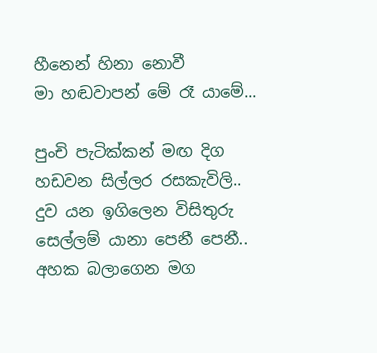හීනෙන් හිනා නොවී
මා හඬවාපන් මේ රෑ යාමේ...

පුංචි පැටික්කන් මඟ දිග හඩවන සිල්ලර රසකැවිලි..
දුව යන ඉගිලෙන විසිතුරු සෙල්ලම් යානා පෙනී පෙනී..
අහක බලාගෙන මග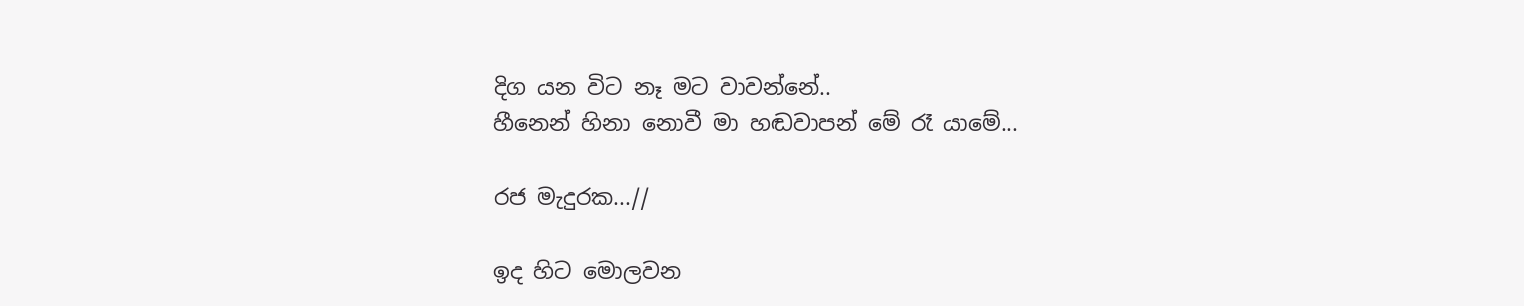දිග යන විට නෑ මට වාවන්නේ..
හීනෙන් හිනා නොවී මා හඬවාපන් මේ රෑ යාමේ...

රජ මැදුරක...//

ඉද හිට මොලවන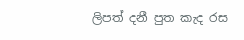ලිපත් දනී පුත කැද රස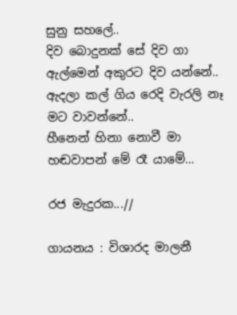සුනු සහලේ..
දිව බොදුනක් සේ දිව ගා ඇල්මෙන් අකුරට දිව යන්නේ..
ඇදලා කල් ගිය රෙදි වැරලි නෑ මට වාවන්නේ..
හීනෙන් හිනා නොවී මා හඬවාපන් මේ රෑ යාමේ...

රජ මැදුරක...//

ගායනය : විශාරද මාලනී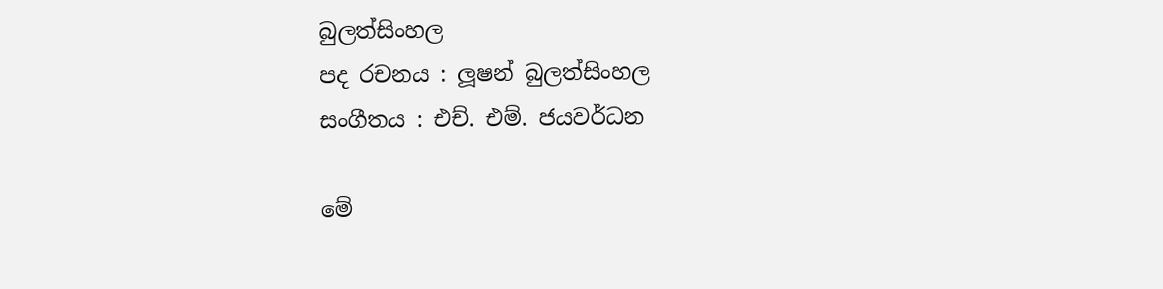බුලත්සිංහල
පද රචනය : ලූෂන් බුලත්සිංහල
සංගීතය : එච්. එම්. ජයවර්ධන

මේ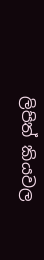ලිපිත් කියවල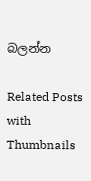බලන්න

Related Posts with Thumbnails